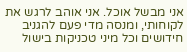אני מבשל אוכל. אני אוהב לרגש את לקוחותי, ומנסה מדי פעם להגניב חידושים וכל מיני טכניקות בישול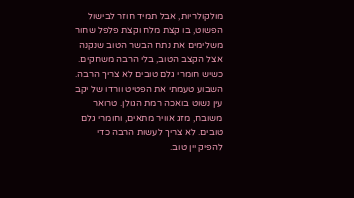מולקולריות, אבל תמיד חוזר לבישול הפשוט, בו קצת מלח וקצת פלפל שחור משלימים את נתח הבשר הטוב שנקנה אצל הקצב הטוב, בלי הרבה משחקים.
כשיש חומרי גלם טובים לא צריך הרבה.
השבוע טעמתי את הפטיט וורדו של יקב עין נשוט בואכה רמת הגולן. טרואר משובח, מזג אוויר מתאים, וחומרי גלם טובים. לא צריך לעשות הרבה כדי להפיק יין טוב.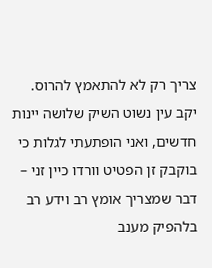צריך רק לא להתאמץ להרוס.
יקב עין נשוט השיק שלושה יינות חדשים, ואני הופתעתי לגלות כי בוקבק זן הפטיט וורדו כיין זני – דבר שמצריך אומץ רב וידע רב בלהפיק מענב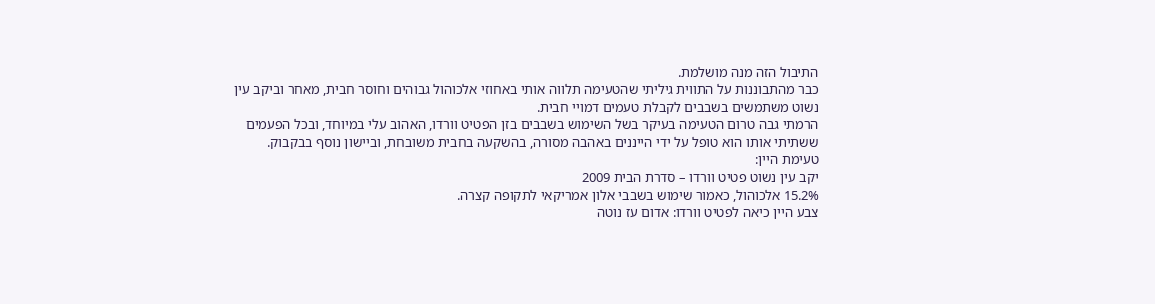התיבול הזה מנה מושלמת.
כבר מהתבוננות על התווית גיליתי שהטעימה תלווה אותי באחוזי אלכוהול גבוהים וחוסר חבית, מאחר וביקב עין נשוט משתמשים בשבבים לקבלת טעמים דמויי חבית.
הרמתי גבה טרום הטעימה בעיקר בשל השימוש בשבבים בזן הפטיט וורדו, האהוב עלי במיוחד, ובכל הפעמים ששתיתי אותו הוא טופל על ידי הייננים באהבה מסורה, בהשקעה בחבית משובחת, וביישון נוסף בבקבוק.
טעימת היין:
יקב עין נשוט פטיט וורדו – סדרת הבית 2009
15.2% אלכוהול, כאמור שימוש בשבבי אלון אמריקאי לתקופה קצרה.
צבע היין כיאה לפטיט וורדו: אדום עז נוטה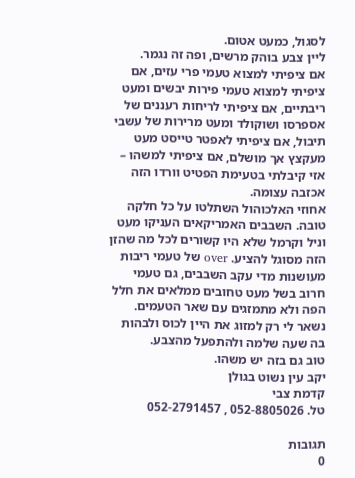לסגול, כמעט אטום.
ליין צבע בוהק מרשים, ופה זה נגמר.
אם ציפיתי למצוא טעמי פרי עזים, אם ציפיתי למצוא טעמי פירות יבשים ומעט ריבתיים, אם ציפיתי לריחות רעננים של אספרסו ושוקולד ומעט מרירות של עשבי תיבול, אם ציפיתי לאפטר טייסט מעט מעקצץ אך מושלם, אם ציפיתי למשהו – אזי קיבלתי בטעימת הפטיט וורדו הזה אכזבה עצומה.
אחוזי האלכוהול השתלטו על כל חלקה טובה. השבבים האמריקאים העניקו מעט וניל וקרמל שלא היו קשורים לכל מה שהזן הזה מסוגל להציע. over של טעמי ריבות מעושנות מדי עקב השבבים, גם טעמי חרוב בשל מעט טחובים ממלאים את חלל הפה ולא מתמזגים עם שאר הטעמים.
נשאר לי רק למזוג את היין לכוס ולבהות בה שעה שלמה ולהתפעל מהצבע.
טוב גם בזה יש משהו.
יקב עין נשוט בגולן
קדמת צבי
טל. 052-8805026 , 052-2791457

תגובות
0